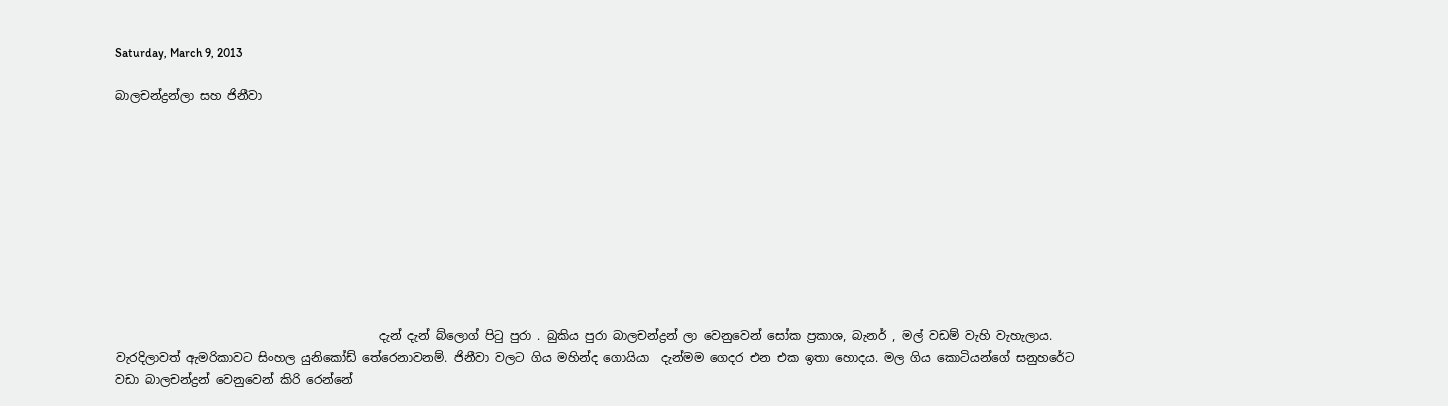Saturday, March 9, 2013

බාලචන්ද්‍රන්ලා සහ ජිනීවා










                                            දැන් දැන් බ්ලොග් පිටු පුරා . බුකිය පුරා බාලචන්ද්‍රන් ලා වෙනුවෙන් සෝක ප්‍රකාශ, බැනර් , මල් වඩම් වැහි වැහැලාය.    වැරදිලාවත් ඇමරිකාවට සිංහල යුනිකෝඩ් තේරෙනාවනම්. ජිනීවා වලට ගිය මහින්ද ගොයියා  දැන්මම ගෙදර එන එක ඉතා හොදය. මල ගිය කොටියන්ගේ සනුහරේට වඩා බාලචන්ද්‍රන් වෙනුවෙන් කිරි රෙන්නේ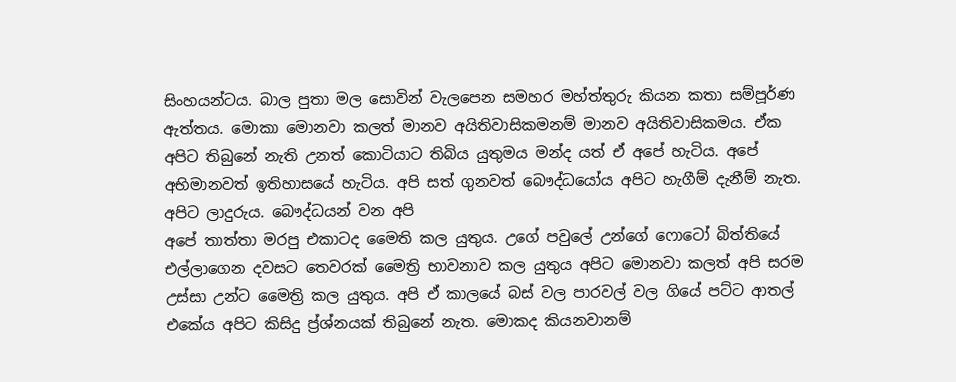සිංහයන්ටය. බාල පුතා මල සොවින් වැලපෙන සමහර මහ්ත්තුරු කියන කතා සම්පූර්ණ ඇත්තය. මොකා මොනවා කලත් මානව අයිතිවාසිකමනම් මානව අයිතිවාසිකමය. ඒක අපිට තිබුනේ නැති උනත් කොටියාට තිබිය යුතුමය මන්ද යත් ඒ අපේ හැටිය. අපේ අභිමානවත් ඉතිහාසයේ හැටිය. අපි සත් ගුනවත් බෞද්ධයෝය අපිට හැගීම් දැනීම් නැත. අපිට ලාදුරුය. බෞද්ධයන් වන අපි
අපේ තාත්තා මරපු එකාටද මෛති කල යුතුය. උගේ පවුලේ උන්ගේ ෆොටෝ බිත්තියේ එල්ලාගෙන දවසට තෙවරක් මෛත්‍රි භාවනාව කල යුතුය අපිට මොනවා කලත් අපි සරම උස්සා උන්ට මෛත්‍රි කල යුතුය. අපි ඒ කාලයේ බස් වල පාරවල් වල ගියේ පට්ට ආතල් එකේය අපිට කිසිදු ප්‍ර්ශ්නයක් තිබුනේ නැත. මොකද කියනවානම්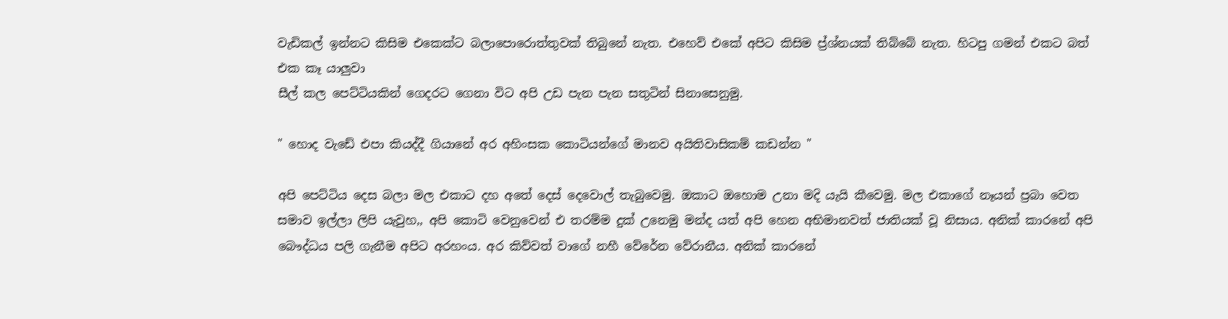වැඩිකල් ඉන්නට කිසිම එකෙක්ට බලාපොරොත්තුවක් තිබුනේ නැත. එහෙව් එකේ අපිට කිසිම ප්‍ර්ශ්නයක් තිබ්බේ නැත. හිටපු ගමන් එකට බත් එක කෑ යාලුවා
සීල් කල පෙට්ටියකින් ගෙදරට ගෙනා විට අපි උඩ පැන පැන සතුටින් සිනාසෙනුමු.

" හොද වැඩේ එපා කියද්දී ගියානේ අර අහිංසක කොටියන්ගේ මානව අයිතිවාසිකම් කඩන්න "

අපි පෙට්ටිය දෙස බලා මල එකාට දහ අතේ දෙස් දෙවොල් තැබුවෙමු. ඔකාට ඔහොම උනා මදි යැයි කීවෙමු. මල එකාගේ නෑයන් ප්‍රබා වෙත සමාව ඉල්ලා ලිපි යැවුහ,, අපි කොටි වෙනුවෙන් එ තරම්ම දුක් උනෙමු මන්ද යත් අපි හෙන අභිමානවත් ජාතියක් වූ නිසාය. අනික් කාරනේ අපි බෞද්ධය පලි ගැනීම අපිට අරහංය. අර කිව්වත් වාගේ නහී වේරේන වේරානීය. අනික් කාරනේ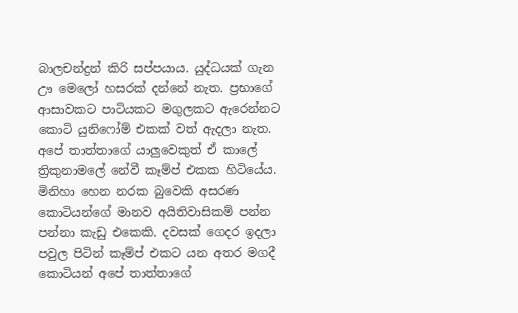බාලචන්ද්‍රන් කිරි සප්පයාය. යුද්ධයක් ගැන ඌ මෙලෝ හසරක් දන්නේ නැත. ප්‍රභාගේ
ආසාවකට පාටියකට මගුලකට ඇරෙන්නට කොටි යුනිෆෝම් එකක් වත් ඇදලා නැත. අපේ තාත්තාගේ යාලුවෙකුත් ඒ කාලේ ත්‍රිකුනාමලේ නේවී කෑම්ප් එකක හිටියේය. මිනිහා හෙන නරක බුවෙකි අසරණ කොටියන්ගේ මානව අයිතිවාසිකම් පන්න පන්නා කැඩු එකෙකි. දවසක් ගෙදර ඉදලා පවුල පිටින් කෑම්ප් එකට යන අතර මගදී කොටියන් අපේ තාත්තාගේ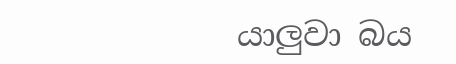යාලුවා බය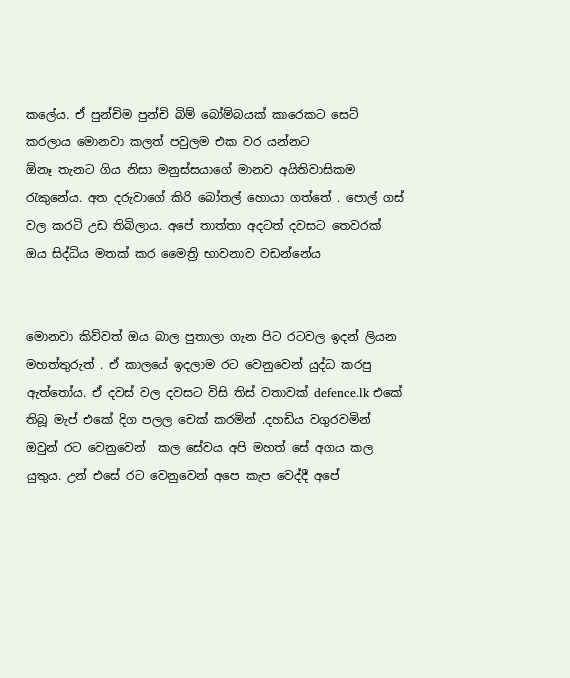කලේය. ඒ පුන්චිම පුන්චි බිම් බෝම්බයක් කාරෙකට සෙට් කරලාය මොනවා කලත් පවුලම එක වර යන්නට
ඕනෑ තැනට ගිය නිසා මනුස්සයාගේ මානව අයිතිවාසිකම රැකුනේය. අත දරුවාගේ කිරි බෝතල් හොයා ගත්තේ . පොල් ගස් වල කරටි උඩ තිබිලාය. අපේ තාත්තා අදටත් දවසට තෙවරක් ඔය සිද්ධිය මතක් කර මෛත්‍රි භාවනාව වඩන්නේය


මොනවා කිව්වත් ඔය බාල පුතාලා ගැන පිට රටවල ඉදන් ලියන මහත්තුරුත් . ඒ කාලයේ ඉදලාම රට වෙනුවෙන් යුද්ධ කරපු ඇත්තෝය. ඒ දවස් වල දවසට විසි තිස් වතාවක් defence.lk එකේ තිබූ මැප් එකේ දිග පලල චෙක් කරමින් .දහඩිය වගුරවමින් ඔවුන් රට වෙනුවෙන්  කල සේවය අපි මහත් සේ අගය කල යුතුය. උන් එසේ රට වෙනුවෙන් අපෙ කැප වෙද්දී අපේ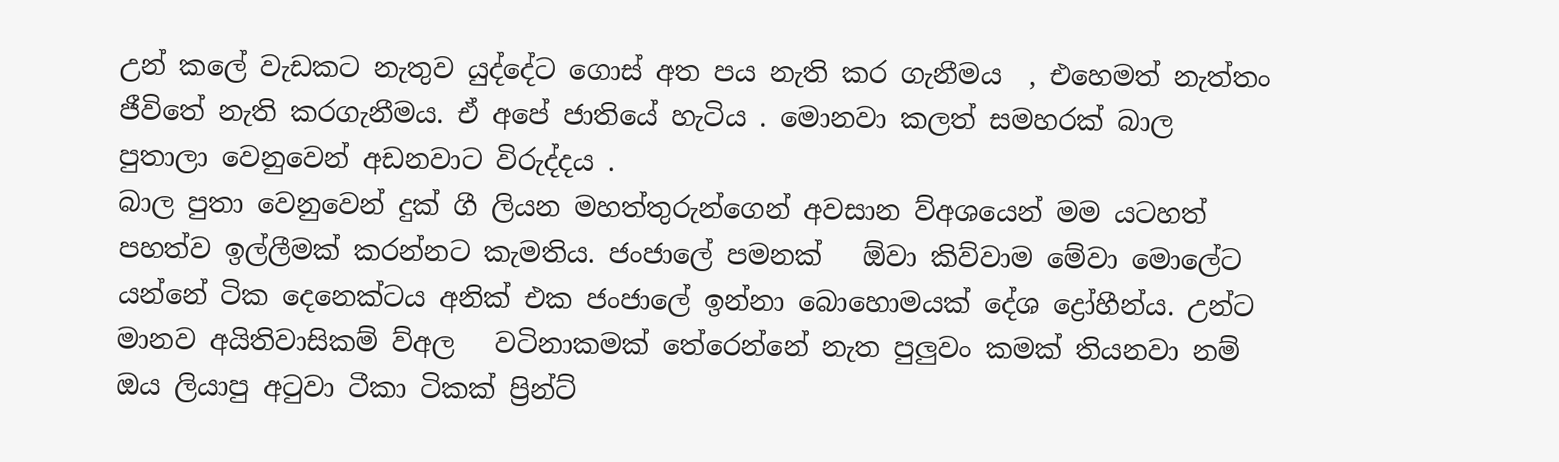උන් කලේ වැඩකට නැතුව යුද්දේට ගොස් අත පය නැති කර ගැනීමය  , එහෙමත් නැත්තං ජීවිතේ නැති කරගැනීමය. ඒ අපේ ජාතියේ හැටිය . මොනවා කලත් සමහරක් බාල පුතාලා වෙනුවෙන් අඩනවාට විරුද්දය .
බාල පුතා වෙනුවෙන් දුක් ගී ලියන මහත්තුරුන්ගෙන් අවසාන ව්අශයෙන් මම යටහත් පහත්ව ඉල්ලීමක් කරන්නට කැමතිය. ජංජාලේ පමනක්   ඕවා කිව්වාම මේවා මොලේට යන්නේ ටික දෙනෙක්ටය අනික් එක ජංජාලේ ඉන්නා බොහොමයක් දේශ ද්‍රෝහීන්ය. උන්ට මානව අයිතිවාසිකම් ව්අල   වටිනාකමක් තේරෙන්නේ නැත පුලුවං කමක් තියනවා නම් ඔය ලියාපු අටුවා ටීකා ටිකක් ප්‍රින්ට්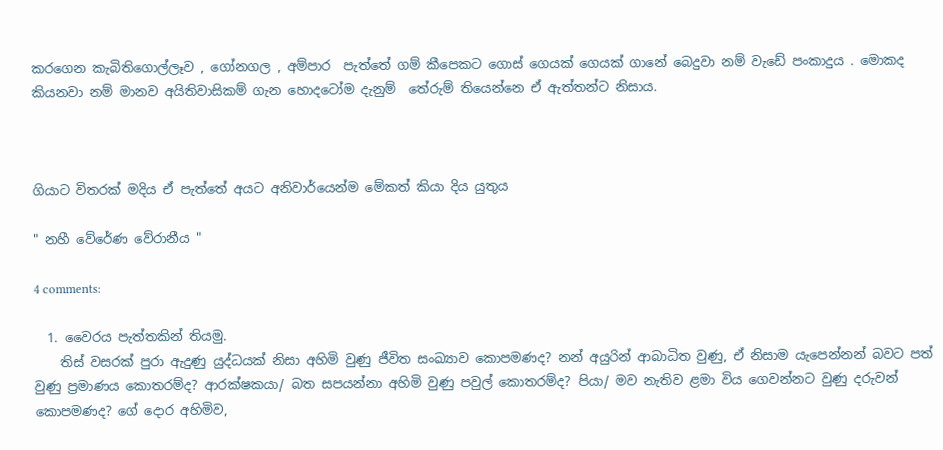කරගෙන කැබිතිගොල්ලෑව , ගෝනගල , අම්පාර  පැත්තේ ගම් කීපෙකට ගොස් ගෙයක් ගෙයක් ගානේ බෙදුවා නම් වැඩේ පංකාදුය . මොකද කියනවා නම් මානව අයිතිවාසිකම් ගැන හොදටෝම දැනුම්  තේරුම් තියෙන්නෙ ඒ ඇත්තන්ට නිසාය.



ගියාට විතරක් මදිය ඒ පැත්තේ අයට අනිවාර්යෙන්ම මේකත් කියා දිය යුතුය

" නහී වේරේණ වේරානීය "

4 comments:

  1. වෛරය පැත්තකින් තියමු.
    තිස් වසරක් පුරා ඇදුණු යුද්ධයක් නිසා අහිමි වුණු ජීවිත සංඛ්‍යාව කොපමණද? නන් අයුරින් ආබාධිත වුණු, ඒ නිසාම යැපෙන්නන් බවට පත් වුණු ප්‍රමාණය කොතරම්ද? ආරක්ෂකයා/ බත සපයන්නා අහිමි වුණු පවුල් කොතරම්ද? පියා/ මව නැතිව ළමා විය ගෙවන්නට වුණු දරුවන් කොපමණද? ගේ දොර අහිමිව,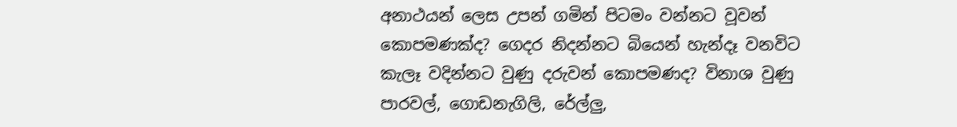අනාථයන් ලෙස උපන් ගමින් පිටමං වන්නට වූවන් කොපමණක්ද? ගෙදර නිදන්නට බියෙන් හැන්දෑ වනවිට කැලෑ වදින්නට වුණු දරුවන් කොපමණද? විනාශ වුණු පාරවල්, ගොඩනැගිලි, රේල්ලු,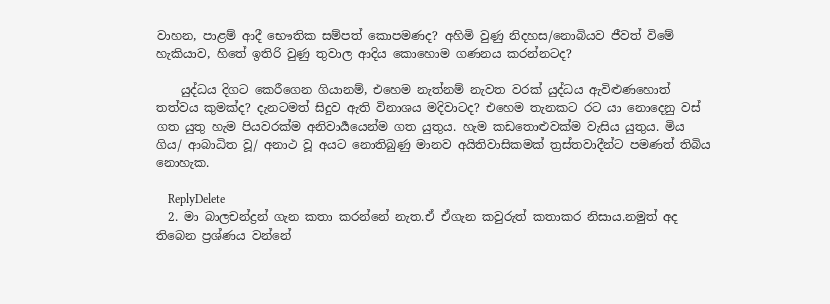වාහන, පාළම් ආදී භෞතික සම්පත් කොපමණද? අහිමි වුණු නිදහස/නොබියව ජීවත් විමේ හැකියාව, හිතේ ඉතිරි වුණු තුවාල ආදිය කොහොම ගණනය කරන්නටද?

    යුද්ධය දිගට කෙරීගෙන ගියානම්, එහෙම නැත්නම් නැවත වරක් යුද්ධය ඇවිළුණහොත් තත්වය කුමක්ද? දැනටමත් සිදුව ඇති විනාශය මදිවාටද? එහෙම තැනකට රට යා නොදෙනු වස් ගත යුතු හැම පියවරක්ම අනිවාර්‍යයෙන්ම ගත යුතුය. හැම කඩතොළුවක්ම වැසිය යුතුය. මිය ගිය/ ආබාධිත වූ/ අනාථ වූ අයට නොතිබුණු මානව අයිතිවාසිකමක් ත්‍රස්තවාදීන්ට පමණත් තිබිය නොහැක.

    ReplyDelete
  2. මා බාලචන්ද්‍රන් ගැන කතා කරන්නේ නැත.ඒ ඒගැන කවුරුත් කතාකර නිසාය.නමුත් අද තිබෙන ප්‍රශ්ණය වන්නේ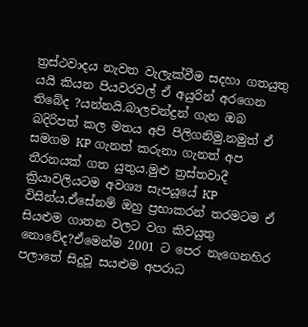ත්‍රස්ථවාදය නැවත වැලැක්වීම සදහා ගතයුතු යයි කියන පියවරවල් ඒ අයුරින් අරගෙන තිබේද ?යන්නයි.බාලචන්ද්‍රන් ගැන ඔබ බදිරිපත් කල මතය අපි පිලිගනිමු.නමුත් ඒ සමගම KP ගැනත් කරුනා ගැනත් අප තීරනයක් ගත යුතුය.මුළු ත්‍රස්තවාදී ක්‍රියාවලියටම අවශ්‍ය සැපයූයේ KP විසින්ය.ඒසේනම් ඔහු ප්‍රභාකරන් තරමටම ඒ සියළුම ගාතන වලට වග කිවයුතු නොවේද?ඒමෙන්ම 2001 ට පෙර නැගෙනහිර පලාතේ සිදුවූ සයළුම අපරාධ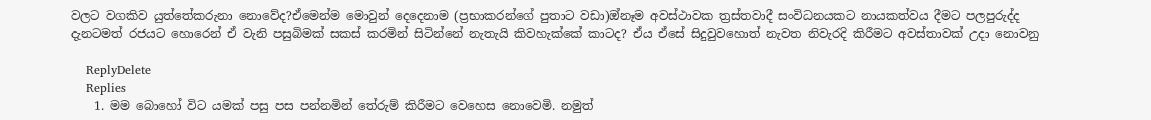වලට වගකිව යුත්තේකරුනා නොවේද?ඒමෙන්ම මොවුන් දෙදෙනාම (ප්‍රභාකරන්ගේ පුතාට වඩා)ඔ්නෑම අවස්ථාවක ත්‍රස්තවාදී සංවිධනයකට නායකත්වය දීමට පලපුරුද්ද දැනටමත් රජයට හොරෙන් ඒ වැනි පසුබිමක් සකස් කරමින් සිටින්නේ නැතැයි කිවහැක්කේ කාටද? ඒය ඒසේ සිදුවුවහොත් නැවත නිවැරදි කිරීමට අවස්තාවක් උදා නොවනු

    ReplyDelete
    Replies
    1. මම බොහෝ විට යමක් පසු පස පන්නමින් තේරුම් කිරීමට වෙහෙස නොවෙමි. නමුත්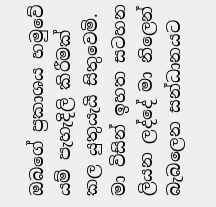ඔබගේ ප්‍රකාශය හමුවේ යම් පැහැදිලි කිරීමක් කල යුතුයැයි සිතුවෙමි. මා විසින් ඉහත සටහන ලියන ලද්දේ මා නිලෙන් බැබලෙන සන්ධානයට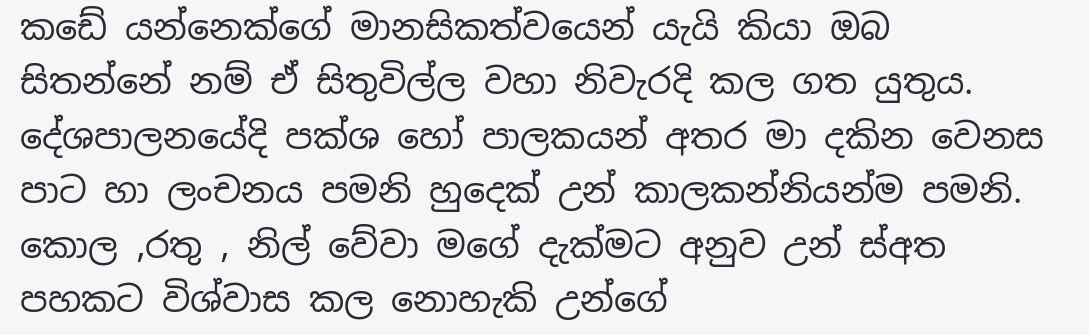කඩේ යන්නෙක්ගේ මානසිකත්වයෙන් යැයි කියා ඔබ සිතන්නේ නම් ඒ සිතුවිල්ල වහා නිවැරදි කල ගත යුතුය. දේශපාලනයේදි පක්ශ හෝ පාලකයන් අතර මා දකින වෙනස පාට හා ලංචනය පමනි හුදෙක් උන් කාලකන්නියන්ම පමනි. කොල ,රතු , නිල් වේවා මගේ දැක්මට අනුව උන් ස්අත පහකට විශ්වාස කල නොහැකි උන්ගේ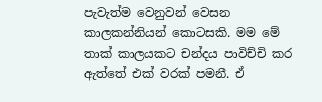පැවැත්ම වෙනුවන් වෙසන කාලකන්නියන් කොටසකි. මම මේ තාක් කාලයකට චන්දය පාවිච්චි කර ඇත්තේ එක් වරක් පමනී. ඒ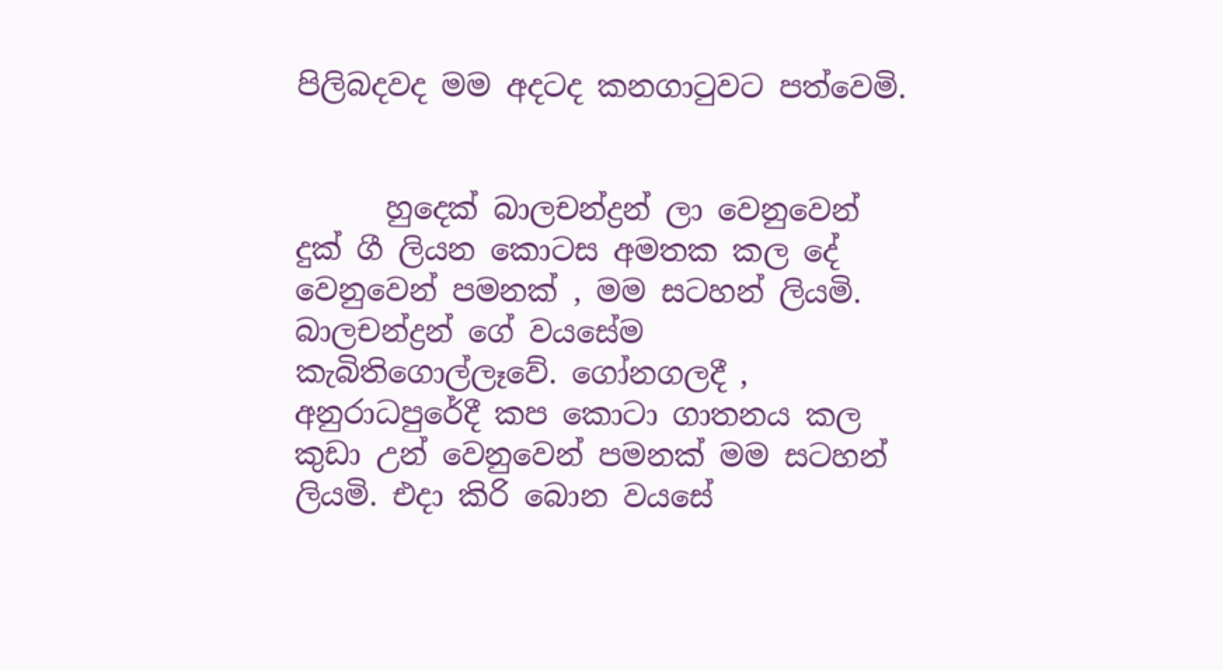පිලිබදවද මම අදටද කනගාටුවට පත්වෙමි.


      හුදෙක් බාලචන්ද්‍රන් ලා වෙනුවෙන් දුක් ගී ලියන කොටස අමතක කල දේ වෙනුවෙන් පමනක් , මම සටහන් ලියමි. බාලචන්ද්‍රන් ගේ වයසේම කැබිතිගොල්ලෑවේ. ගෝනගලදී , අනුරාධපුරේදී කප කොටා ගාතනය කල කුඩා උන් වෙනුවෙන් පමනක් මම සටහන් ලියමි. එදා කිරි බොන වයසේ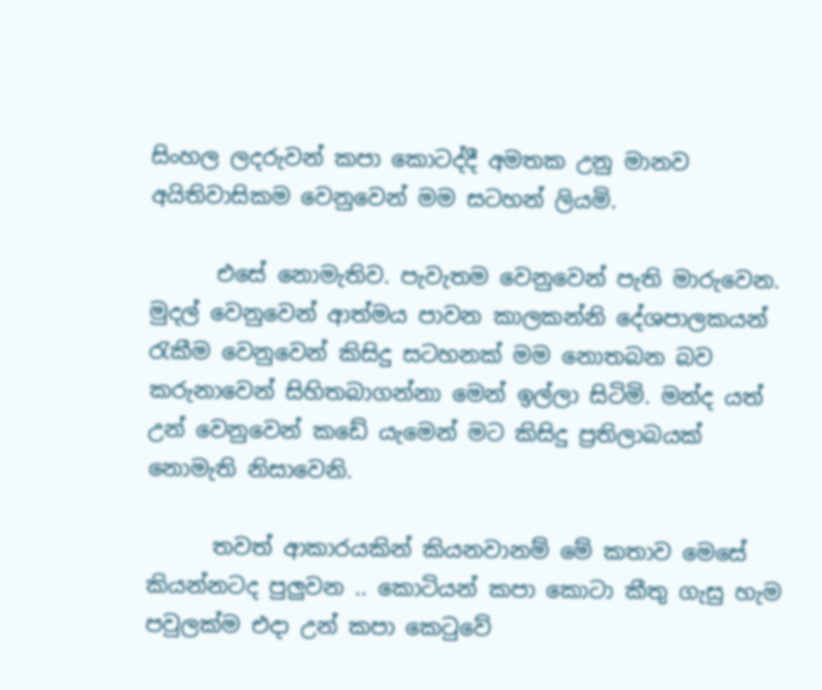සිංහල ලදරුවන් කපා කොටද්දී අමතක උනු මානව අයිතිවාසිකම වෙනුවෙන් මම සටහන් ලියමි.

      එසේ නොමැතිව. පැවැතම වෙනුවෙන් පැති මාරුවෙන. මුදල් වෙනුවෙන් ආත්මය පාවන කාලකන්නි දේශපාලකයන් රැකීම වෙනුවෙන් කිසිදු සටහනක් මම නොතබන බව කරුනාවෙන් සිහිතබාගන්නා මෙන් ඉල්ලා සිටිමි. මන්ද යත් උන් වෙනුවෙන් කඩේ යැමෙන් මට කිසිදු ප්‍රතිලාබයක් නොමැති නිසාවෙනි.

      තවත් ආකාරයකින් කියනවානම් මේ කතාව මෙසේ කියන්නටද පුලුවන .. කොටියන් කපා කොටා කීතු ගැසු හැම පවුලක්ම එදා උන් කපා කෙටුවේ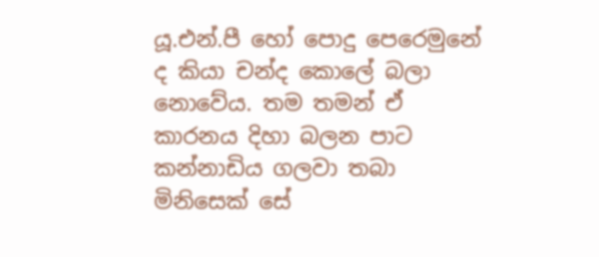යූ.එන්.පී හෝ පොදු පෙරෙමුනේ ද කියා චන්ද කොලේ බලා නොවේය. තම තමන් ඒ කාරනය දිහා බලන පාට කන්නාඩිය ගලවා තබා මිනිසෙක් සේ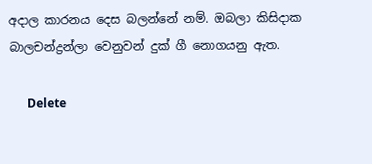අදාල කාරනය දෙස බලන්නේ නම්. ඔබලා කිසිදාක බාලචන්ද්‍රන්ලා වෙනුවන් දුක් ගී නොගයනු ඇත.

      Delete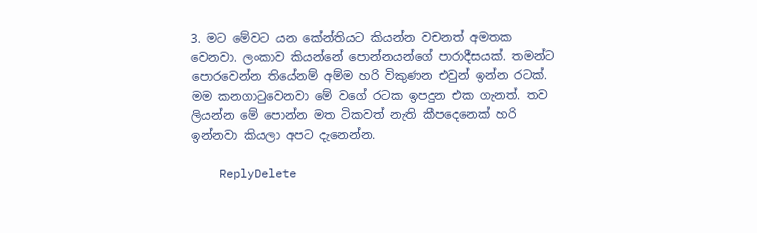3. මට මේවට යන කේන්තියට කියන්න වචනත් අමතක වෙනවා. ලංකාව කියන්නේ පොන්නයන්ගේ පාරාදීසයක්. තමන්ට පොරවෙන්න තියේනම් අම්ම හරි විකුණන එවුන් ඉන්න රටක්. මම කනගාටුවෙනවා මේ වගේ රටක ඉපදුන එක ගැනත්. තව ලියන්න මේ පොන්න මත ටිකවත් නැති කීපදෙනෙක් හරි ඉන්නවා කියලා අපට දැනෙන්න.

    ReplyDelete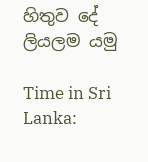හිතුව දේ ලියලම යමු

Time in Sri Lanka: